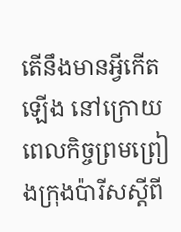តើនឹងមានអ្វីកើតឡើង នៅក្រោយពេលកិច្ចព្រមព្រៀងក្រុងប៉ារីសស្តីពី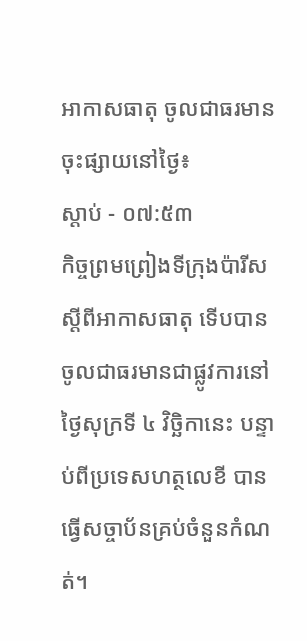អាកាសធាតុ ចូលជាធរមាន
ចុះផ្សាយនៅថ្ងៃ៖
ស្តាប់ - ០៧:៥៣
កិច្ចព្រមព្រៀងទីក្រុងប៉ារីស ស្តីពីអាកាសធាតុ ទើបបានចូលជាធរមានជាផ្លូវការនៅថ្ងៃសុក្រទី ៤ វិច្ឆិកានេះ បន្ទាប់ពីប្រទេសហត្ថលេខី បានធ្វើសច្ចាប័នគ្រប់ចំនួនកំណត់។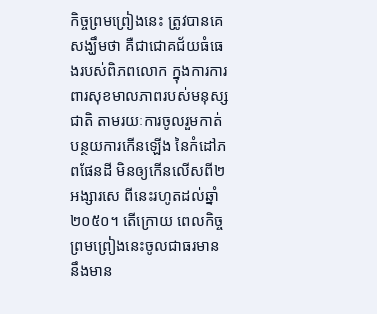កិច្ចព្រមព្រៀងនេះ ត្រូវបានគេសង្ឃឹមថា គឺជាជោគជ័យធំធេងរបស់ពិភពលោក ក្នុងការការពារសុខមាលភាពរបស់មនុស្សជាតិ តាមរយៈការចូលរួមកាត់បន្ថយការកើនឡើង នៃកំដៅភពផែនដី មិនឲ្យកើនលើសពី២អង្សារសេ ពីនេះរហូតដល់ឆ្នាំ២០៥០។ តើក្រោយ ពេលកិច្ចព្រមព្រៀងនេះចូលជាធរមាន នឹងមាន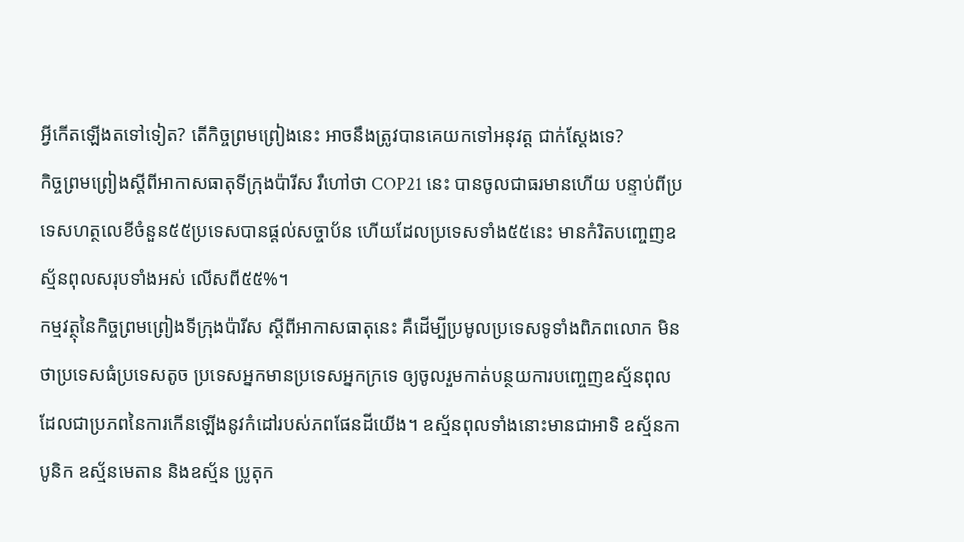អ្វីកើតឡើងតទៅទៀត? តើកិច្ចព្រមព្រៀងនេះ អាចនឹងត្រូវបានគេយកទៅអនុវត្ត ជាក់ស្តែងទេ?
កិច្ចព្រមព្រៀងស្តីពីអាកាសធាតុទីក្រុងប៉ារីស រឺហៅថា COP21 នេះ បានចូលជាធរមានហើយ បន្ទាប់ពីប្រទេសហត្ថលេខីចំនួន៥៥ប្រទេសបានផ្តល់សច្ចាប័ន ហើយដែលប្រទេសទាំង៥៥នេះ មានកំរិតបញ្ចេញឧស្ម័នពុលសរុបទាំងអស់ លើសពី៥៥%។
កម្មវត្ថុនៃកិច្ចព្រមព្រៀងទីក្រុងប៉ារីស ស្តីពីអាកាសធាតុនេះ គឺដើម្បីប្រមូលប្រទេសទូទាំងពិភពលោក មិនថាប្រទេសធំប្រទេសតូច ប្រទេសអ្នកមានប្រទេសអ្នកក្រទេ ឲ្យចូលរួមកាត់បន្ថយការបញ្ចេញឧស្ម័នពុល ដែលជាប្រភពនៃការកើនឡើងនូវកំដៅរបស់ភពផែនដីយើង។ ឧស្ម័នពុលទាំងនោះមានជាអាទិ ឧស្ម័នកាបូនិក ឧស្ម័នមេតាន និងឧស្ម័ន ប្រូតុក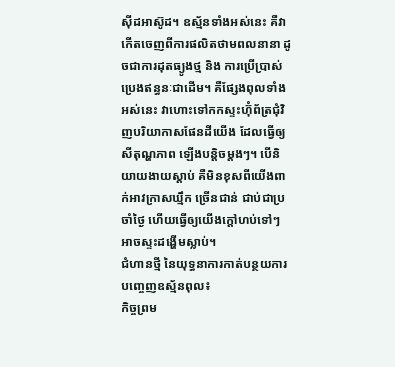ស៊ីដអាស៊ូដ។ ឧស្ម័នទាំងអស់នេះ គឺវាកើតចេញពីការផលិតថាមពលនានា ដូចជាការដុតធ្យូងថ្ម និង ការប្រើប្រាស់ប្រេងឥន្ធនៈជាដើម។ គឺផ្សែងពុលទាំងអស់នេះ វាហោះទៅកកស្ទះហ៊ុំព័ត្រជុំវិញបរិយាកាសផែនដីយើង ដែលធ្វើឲ្យសីតុណ្ហភាព ឡើងបនិ្តចម្តងៗ។ បើនិយាយងាយស្តាប់ គឺមិនខុសពីយើងពាក់អាវក្រាសឃ្មឹក ច្រើនជាន់ ជាប់ជាប្រចាំថ្ងៃ ហើយធ្វើឲ្យយើងក្តៅហប់ទៅៗ អាចស្ទះដង្ហើមស្លាប់។
ជំហានថ្មី នៃយុទ្ធនាការកាត់បន្ថយការបញ្ចេញឧស្ម័នពុល៖
កិច្ចព្រម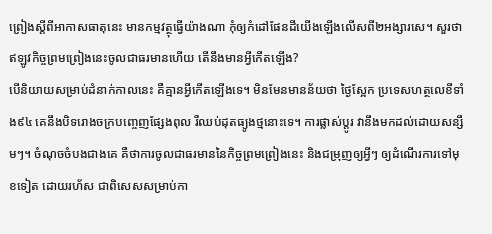ព្រៀងស្តីពីអាកាសធាតុនេះ មានកម្មវត្ថុធ្វើយ៉ាងណា កុំឲ្យកំដៅផែនដីយើងឡើងលើសពី២អង្សារសេ។ សួរថា ឥឡូវកិច្ចព្រមព្រៀងនេះចូលជាធរមានហើយ តើនឹងមានអ្វីកើតឡើង?
បើនិយាយសម្រាប់ដំនាក់កាលនេះ គឺគ្មានអ្វីកើតឡើងទេ។ មិនមែនមានន័យថា ថ្ងៃស្អែក ប្រទេសហត្ថលេខីទាំង៩៤ គេនឹងបិទរោងចក្របញ្ចេញផ្សែងពុល រឺឈប់ដុតធ្យូងថ្មនោះទេ។ ការផ្លាស់ប្តូរ វានឹងមកដល់ដោយសន្សឹមៗ។ ចំណុចចំបងជាងគេ គឺថាការចូលជាធរមាននៃកិច្ចព្រមព្រៀងនេះ និងជម្រុញឲ្យអ្វីៗ ឲ្យដំណើរការទៅមុខទៀត ដោយរហ័ស ជាពិសេសសម្រាប់កា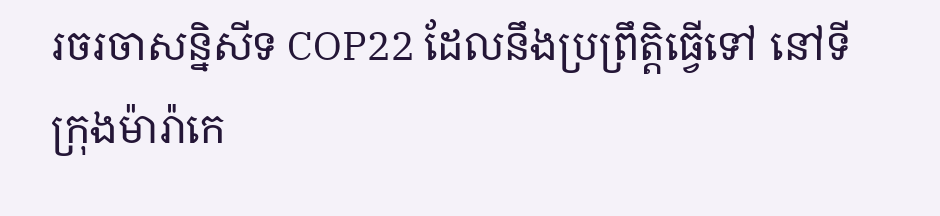រចរចាសន្និសីទ COP22 ដែលនឹងប្រព្រឹត្តិធ្វើទៅ នៅទីក្រុងម៉ារ៉ាកេ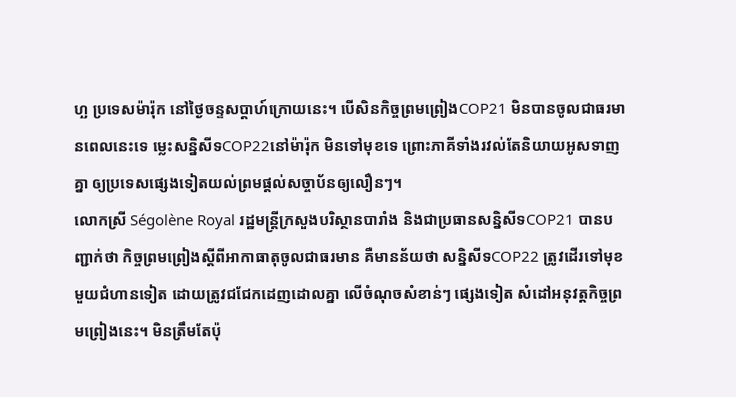ហ្ឆ ប្រទេសម៉ារ៉ុក នៅថ្ងៃចន្ទសប្តាហ៍ក្រោយនេះ។ បើសិនកិច្ចព្រមព្រៀងCOP21 មិនបានចូលជាធរមានពេលនេះទេ ម្លេះសន្និសីទCOP22នៅម៉ារ៉ុក មិនទៅមុខទេ ព្រោះភាគីទាំងរវល់តែនិយាយអូសទាញគ្នា ឲ្យប្រទេសផ្សេងទៀតយល់ព្រមផ្តល់សច្ចាប័នឲ្យលឿនៗ។
លោកស្រី Ségolène Royal រដ្ឋមន្ត្រីក្រសួងបរិស្ថានបារាំង និងជាប្រធានសន្និសីទCOP21 បានបញ្ជាក់ថា កិច្ចព្រមព្រៀងស្តីពីអាកាធាតុចូលជាធរមាន គឺមានន័យថា សន្និសីទCOP22 ត្រូវដើរទៅមុខមួយជំហានទៀត ដោយត្រូវជជែកដេញដោលគ្នា លើចំណុចសំខាន់ៗ ផ្សេងទៀត សំដៅអនុវត្តកិច្ចព្រមព្រៀងនេះ។ មិនត្រឹមតែប៉ុ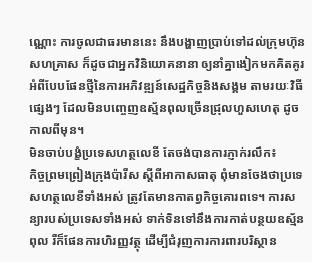ណ្ណោះ ការចូលជាធរមាននេះ នឹងបង្ហាញប្រាប់ទៅដល់ក្រុមហ៊ុនសហគ្រាស ក៏ដូចជាអ្នកវិនិយោគនានា ឲ្យនាំគ្នាងៀកមកគិតគូរ អំពីបែបផែនថ្មីនៃការអភិវឌ្ឍន៍សេដ្ឋកិច្ចនិងសង្គម តាមរយៈវិធីផ្សេងៗ ដែលមិនបញ្ចេញឧស្ម័នពុលច្រើនជ្រុលហួសហេតុ ដូចកាលពីមុន។
មិនចាប់បង្ខំប្រទេសហត្ថលេខី តែចង់បានការភ្ញាក់រលឹក៖
កិច្ចព្រមព្រៀងក្រុងប៉ារីស ស្តីពីអាកាសធាតុ ពុំមានចែងថាប្រទេសហត្ថលេខីទាំងអស់ ត្រូវតែមានកាតព្វកិច្ចគោរពទេ។ ការសន្យារបស់ប្រទេសទាំងអស់ ទាក់ទិនទៅនឹងការកាត់បន្ថយឧស្ម័នពុល រឺក៏ផែនការហិរញ្ញវត្ថុ ដើម្បីជំរុញការការពារបរិស្ថាន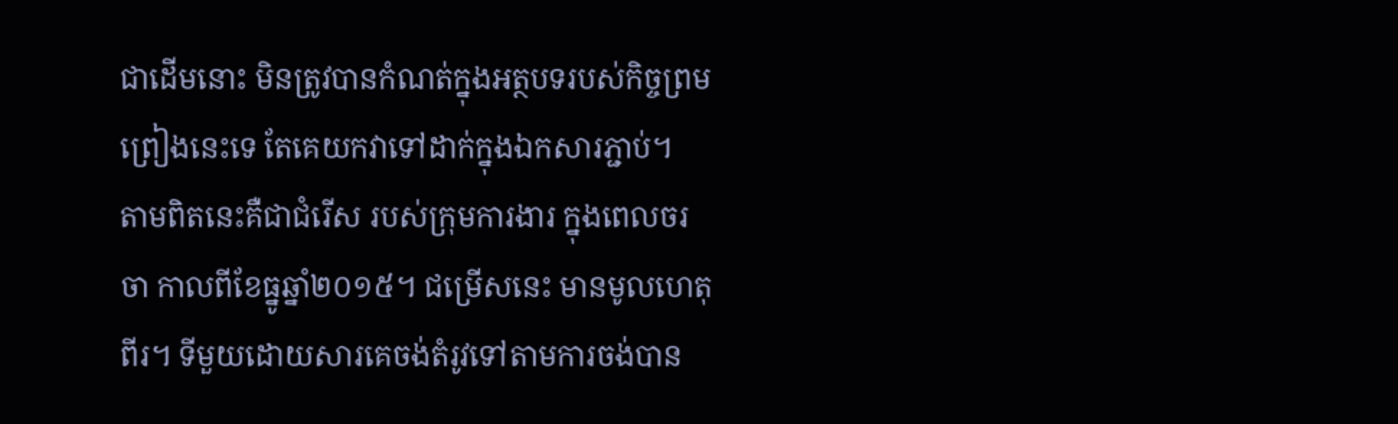ជាដើមនោះ មិនត្រូវបានកំណត់ក្នុងអត្ថបទរបស់កិច្ចព្រមព្រៀងនេះទេ តែគេយកវាទៅដាក់ក្នុងឯកសារភ្ជាប់។
តាមពិតនេះគឺជាជំរើស របស់ក្រុមការងារ ក្នុងពេលចរចា កាលពីខែធ្នូឆ្នាំ២០១៥។ ជម្រើសនេះ មានមូលហេតុពីរ។ ទីមួយដោយសារគេចង់តំរូវទៅតាមការចង់បាន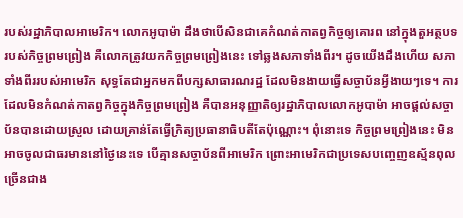របស់រដ្ឋាភិបាលអាមេរិក។ លោកអូបាម៉ា ដឹងថាបើសិនជាគេកំណត់កាតព្វកិច្ចឲ្យគោរព នៅក្នុងតួអត្ថបទរបស់កិច្ចព្រមព្រៀង គឺលោកត្រូវយកកិច្ចព្រមព្រៀងនេះ ទៅឆ្លងសភាទាំងពីរ។ ដូចយើងដឹងហើយ សភាទាំងពីររបស់អាមេរិក សុទ្ធតែជាអ្នកមកពីបក្សសាធារណរដ្ឋ ដែលមិនងាយធ្វើសច្ចាប័នអ្វីងាយៗទេ។ ការដែលមិនកំណត់កាតព្វកិច្ចក្នុងកិច្ចព្រមព្រៀង គឺបានអនុញ្ញាតិឲ្យរដ្ឋាភិបាលលោកអូបាម៉ា អាចផ្តល់សច្ចាប័នបានដោយស្រួល ដោយគ្រាន់តែធ្វើក្រិត្យប្រធានាធិបតីតែប៉ុណ្ណោះ។ ពុំនោះទេ កិច្ចព្រមព្រៀងនេះ មិនអាចចូលជាធរមាននៅថ្ងៃនេះទេ បើគ្មានសច្ចាប័នពីអាមេរិក ព្រោះអាមេរិកជាប្រទេសបញ្ចេញឧស្ម័នពុលច្រើនជាង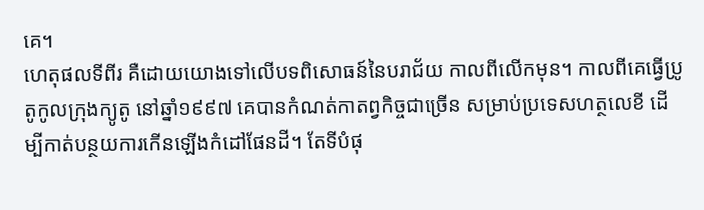គេ។
ហេតុផលទីពីរ គឺដោយយោងទៅលើបទពិសោធន៍នៃបរាជ័យ កាលពីលើកមុន។ កាលពីគេធ្វើប្រូតូកូលក្រុងក្យូតូ នៅឆ្នាំ១៩៩៧ គេបានកំណត់កាតព្វកិច្ចជាច្រើន សម្រាប់ប្រទេសហត្ថលេខី ដើម្បីកាត់បន្ថយការកើនឡើងកំដៅផែនដី។ តែទីបំផុ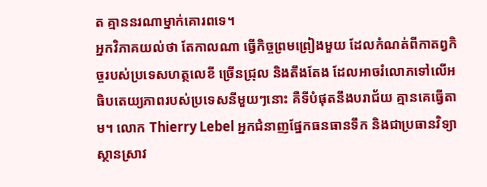ត គ្មាននរណាម្នាក់គោរពទេ។
អ្នកវិភាគយល់ថា តែកាលណា ធ្វើកិច្ចព្រមព្រៀងមួយ ដែលកំណត់ពីកាតព្វកិច្ចរបស់ប្រទេសហត្ថលេខី ច្រើនជ្រុល និងតឹងតែង ដែលអាចរំលោភទៅលើអធិបតេយ្យភាពរបស់ប្រទេសនីមួយៗនោះ គឺទីបំផុតនឹងបរាជ័យ គ្មានគេធ្វើតាម។ លោក Thierry Lebel អ្នកជំនាញផ្នែកធនធានទឹក និងជាប្រធានវិទ្យាស្ថានស្រាវ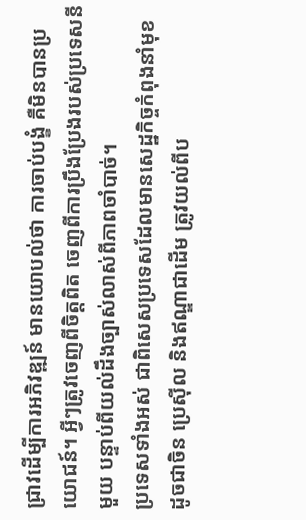ជ្រាវដើម្បីការអភិវឌ្ឍន៍ មានយោបល់ថា ការចាប់បង្ខំ គឺមិនបានប្រយោជន៍។ អ្វីៗត្រូវចេញពីចិត្តពិត ចេញពីការប្រឹងប្រែងរបស់ប្រទេសនីមួយ បន្ទាប់ពីយល់ដឹងច្បាស់លាស់ពីភាពចាំបាច់។
ប្រទេសទាំងអស់ ជាពិសេសប្រទេសដែលមានសេដ្ឋកិច្ចកំពុងនាំមុខ ដូចជាចិន ប្រេស៊ីល និងឥណ្ឌាជាដើម ត្រូវយល់ពីប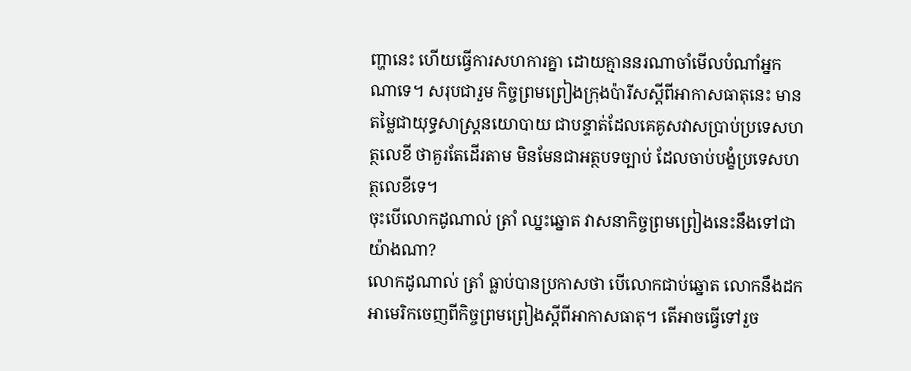ញ្ហានេះ ហើយធ្វើការសហការគ្នា ដោយគ្មាននរណាចាំមើលបំណាំអ្នកណាទេ។ សរុបជារួម កិច្ចព្រមព្រៀងក្រុងប៉ារីសស្តីពីអាកាសធាតុនេះ មានតម្លៃជាយុទ្ធសាស្ត្រនយោបាយ ជាបន្ទាត់ដែលគេគូសវាសប្រាប់ប្រទេសហត្ថលេខី ថាគួរតែដើរតាម មិនមែនជាអត្ថបទច្បាប់ ដែលចាប់បង្ខំប្រទេសហត្ថលេខីទេ។
ចុះបើលោកដូណាល់ ត្រាំ ឈ្នះឆ្នោត វាសនាកិច្ចព្រមព្រៀងនេះនឹងទៅជាយ៉ាងណា?
លោកដូណាល់ ត្រាំ ធ្លាប់បានប្រកាសថា បើលោកជាប់ឆ្នោត លោកនឹងដកអាមេរិកចេញពីកិច្ចព្រមព្រៀងស្តីពីអាកាសធាតុ។ តើអាចធ្វើទៅរួច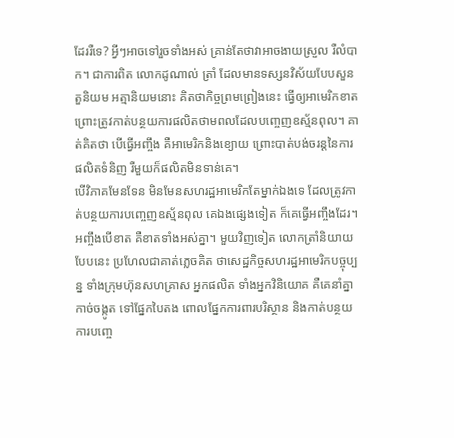ដែររឺទេ? អ្វីៗអាចទៅរួចទាំងអស់ គ្រាន់តែថាវាអាចងាយស្រួល រឺលំបាក។ ជាការពិត លោកដូណាល់ ត្រាំ ដែលមានទស្សនវិស័យបែបសួនតួនិយម អត្មានិយមនោះ គិតថាកិច្ចព្រមព្រៀងនេះ ធ្វើឲ្យអាមេរិកខាត ព្រោះត្រូវកាត់បន្ថយការផលិតថាមពលដែលបញ្ចេញឧស្ម័នពុល។ គាត់គិតថា បើធ្វើអញ្ចឹង គឺអាមេរិកនិងខ្យោយ ព្រោះបាត់បង់ចរន្តនៃការផលិតទំនិញ រឺមួយក៏ផលិតមិនទាន់គេ។
បើវិភាគមែនទែន មិនមែនសហរដ្ឋអាមេរិកតែម្នាក់ឯងទេ ដែលត្រូវកាត់បន្ថយការបញ្ចេញឧស្ម័នពុល គេឯងផ្សេងទៀត ក៏គេធ្វើអញ្ចឹងដែរ។ អញ្ចឹងបើខាត គឺខាតទាំងអស់គ្នា។ មួយវិញទៀត លោកត្រាំនិយាយបែបនេះ ប្រហែលជាគាត់ភ្លេចគិត ថាសេដ្ឋកិច្ចសហរដ្ឋអាមេរិកបច្ចុប្បន្ន ទាំងក្រុមហ៊ុនសហគ្រាស អ្នកផលិត ទាំងអ្នកវិនិយោគ គឺគេនាំគ្នាកាច់ចង្កូត ទៅផ្នែកបៃតង ពោលផ្នែកការពារបរិស្ថាន និងកាត់បន្ថយការបញ្ចេ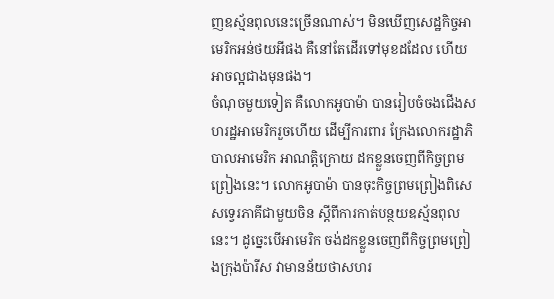ញឧស្ម័នពុលនេះច្រើនណាស់។ មិនឃើញសេដ្ឋកិច្ចអាមេរិកអន់ថយអីផង គឺនៅតែដើរទៅមុខដដែល ហើយអាចល្អជាងមុនផង។
ចំណុចមួយទៀត គឺលោកអូបាម៉ា បានរៀបចំចងជើងសហរដ្ឋអាមេរិករួចហើយ ដើម្បីការពារ ក្រែងលោករដ្ឋាភិបាលអាមេរិក អាណត្តិក្រោយ ដកខ្លួនចេញពីកិច្ចព្រមព្រៀងនេះ។ លោកអូបាម៉ា បានចុះកិច្ចព្រមព្រៀងពិសេសទ្វេរភាគីជាមួយចិន ស្តីពីការកាត់បន្ថយឧស្ម័នពុលនេះ។ ដូច្នេះបើអាមេរិក ចង់ដកខ្លួនចេញពីកិច្ចព្រមព្រៀងក្រុងប៉ារីស វាមានន័យថាសហរ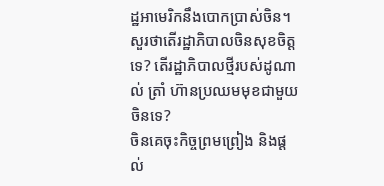ដ្ឋអាមេរិកនឹងបោកប្រាស់ចិន។ សួរថាតើរដ្ឋាភិបាលចិនសុខចិត្តទេ? តើរដ្ឋាភិបាលថ្មីរបស់ដូណាល់ ត្រាំ ហ៊ានប្រឈមមុខជាមួយចិនទេ?
ចិនគេចុះកិច្ចព្រមព្រៀង និងផ្តល់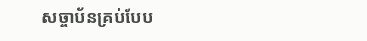សច្ចាប័នគ្រប់បែប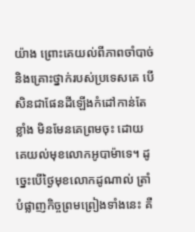យ៉ាង ព្រោះគេយល់ពីភាពចាំបាច់ និងគ្រោះថ្នាក់របស់ប្រទេសគេ បើសិនជាផែនដីឡើងកំដៅកាន់តែខ្លាំង មិនមែនគេព្រមចុះ ដោយគេយល់មុខលោកអូបាម៉ាទេ។ ដូច្នេះបើថ្ងៃមុខលោកដូណាល់ ត្រាំ បំផ្លាញកិច្ចព្រមព្រៀងទាំងនេះ គឺ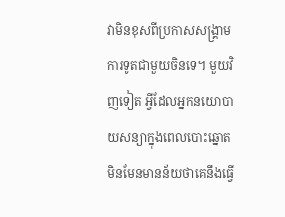វាមិនខុសពីប្រកាសសង្រ្គាមការទូតជាមួយចិនទេ។ មួយវិញទៀត អ្វីដែលអ្នកនយោបាយសន្យាក្នុងពេលបោះឆ្នោត មិនមែនមានន័យថាគេនឹងធ្វើ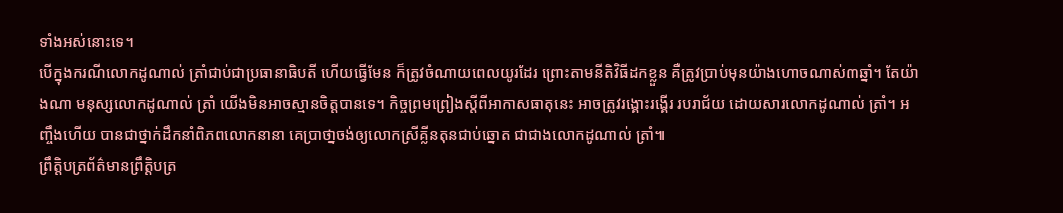ទាំងអស់នោះទេ។
បើក្នុងករណីលោកដូណាល់ ត្រាំជាប់ជាប្រធានាធិបតី ហើយធ្វើមែន ក៏ត្រូវចំណាយពេលយូរដែរ ព្រោះតាមនីតិវិធីដកខ្លួន គឺត្រូវប្រាប់មុនយ៉ាងហោចណាស់៣ឆ្នាំ។ តែយ៉ាងណា មនុស្សលោកដូណាល់ ត្រាំ យើងមិនអាចស្មានចិត្តបានទេ។ កិច្ចព្រមព្រៀងស្តីពីអាកាសធាតុនេះ អាចត្រូវរង្គោះរង្គើរ របរាជ័យ ដោយសារលោកដូណាល់ ត្រាំ។ អញ្ចឹងហើយ បានជាថ្នាក់ដឹកនាំពិភពលោកនានា គេប្រាថា្នចង់ឲ្យលោកស្រីគ្លីនតុនជាប់ឆ្នោត ជាជាងលោកដូណាល់ ត្រាំ៕
ព្រឹត្តិបត្រព័ត៌មានព្រឹត្តិបត្រ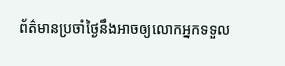ព័ត៌មានប្រចាំថ្ងៃនឹងអាចឲ្យលោកអ្នកទទួល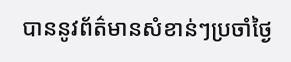បាននូវព័ត៌មានសំខាន់ៗប្រចាំថ្ងៃ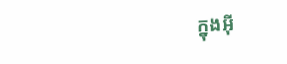ក្នុងអ៊ី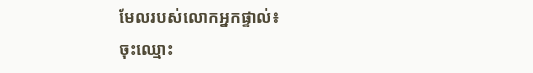មែលរបស់លោកអ្នកផ្ទាល់៖
ចុះឈ្មោះ